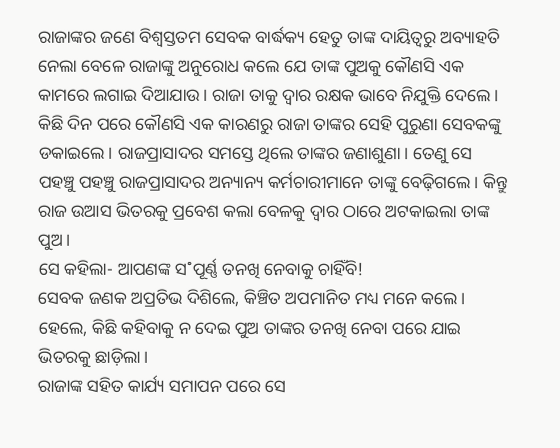ରାଜାଙ୍କର ଜଣେ ବିଶ୍ବସ୍ତତମ ସେବକ ବାର୍ଦ୍ଧକ୍ୟ ହେତୁ ତାଙ୍କ ଦାୟିତ୍ବରୁ ଅବ୍ୟାହତି ନେଲା ବେଳେ ରାଜାଙ୍କୁ ଅନୁରୋଧ କଲେ ଯେ ତାଙ୍କ ପୁଅକୁ କୌଣସି ଏକ କାମରେ ଲଗାଇ ଦିଆଯାଉ। ରାଜା ତାକୁ ଦ୍ବାର ରକ୍ଷକ ଭାବେ ନିଯୁକ୍ତି ଦେଲେ।
କିଛି ଦିନ ପରେ କୌଣସି ଏକ କାରଣରୁ ରାଜା ତାଙ୍କର ସେହି ପୁରୁଣା ସେବକଙ୍କୁ ଡକାଇଲେ। ରାଜପ୍ରାସାଦର ସମସ୍ତେ ଥିଲେ ତାଙ୍କର ଜଣାଶୁଣା। ତେଣୁ ସେ ପହଞ୍ଚୁ ପହଞ୍ଚୁ ରାଜପ୍ରାସାଦର ଅନ୍ୟାନ୍ୟ କର୍ମଚାରୀମାନେ ତାଙ୍କୁ ବେଢ଼ିଗଲେ। କିନ୍ତୁ ରାଜ ଉଆସ ଭିତରକୁ ପ୍ରବେଶ କଲା ବେଳକୁ ଦ୍ବାର ଠାରେ ଅଟକାଇଲା ତାଙ୍କ ପୁଅ।
ସେ କହିଲା- ଆପଣଙ୍କ ସ˚ପୂର୍ଣ୍ଣ ତନଖି ନେବାକୁ ଚାହିଁବି!
ସେବକ ଜଣକ ଅପ୍ରତିଭ ଦିଶିଲେ, କିଞ୍ଚିତ ଅପମାନିତ ମଧ୍ୟ ମନେ କଲେ। ହେଲେ, କିଛି କହିବାକୁ ନ ଦେଇ ପୁଅ ତାଙ୍କର ତନଖି ନେବା ପରେ ଯାଇ ଭିତରକୁ ଛାଡ଼ିଲା।
ରାଜାଙ୍କ ସହିତ କାର୍ଯ୍ୟ ସମାପନ ପରେ ସେ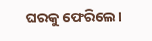ଘରକୁ ଫେରିଲେ।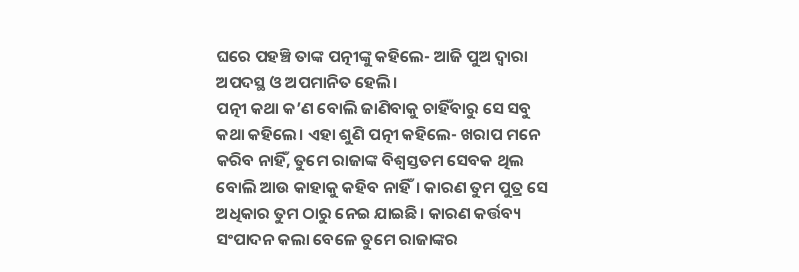ଘରେ ପହଞ୍ଚି ତାଙ୍କ ପତ୍ନୀଙ୍କୁ କହିଲେ- ଆଜି ପୁଅ ଦ୍ବାରା ଅପଦସ୍ଥ ଓ ଅପମାନିତ ହେଲି।
ପତ୍ନୀ କଥା କ’ଣ ବୋଲି ଜାଣିବାକୁ ଚାହିଁବାରୁ ସେ ସବୁ କଥା କହିଲେ। ଏହା ଶୁଣି ପତ୍ନୀ କହିଲେ- ଖରାପ ମନେ କରିବ ନାହିଁ, ତୁମେ ରାଜାଙ୍କ ବିଶ୍ବସ୍ତତମ ସେବକ ଥିଲ ବୋଲି ଆଉ କାହାକୁ କହିବ ନାହିଁ। କାରଣ ତୁମ ପୁତ୍ର ସେ ଅଧିକାର ତୁମ ଠାରୁ ନେଇ ଯାଇଛି। କାରଣ କର୍ତ୍ତବ୍ୟ ସଂପାଦନ କଲା ବେଳେ ତୁମେ ରାଜାଙ୍କର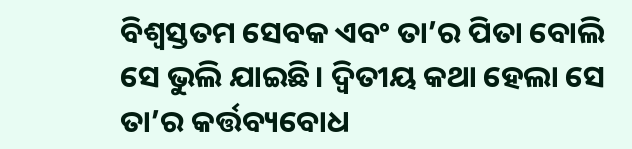ବିଶ୍ବସ୍ତତମ ସେବକ ଏବଂ ତା’ର ପିତା ବୋଲି ସେ ଭୁଲି ଯାଇଛି। ଦ୍ବିତୀୟ କଥା ହେଲା ସେ ତା’ର କର୍ତ୍ତବ୍ୟବୋଧ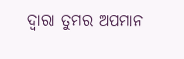ଦ୍ବାରା ତୁମର ଅପମାନ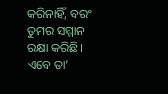କରିନାହିଁ, ବରଂ ତୁମର ସମ୍ମାନ ରକ୍ଷା କରିଛି। ଏବେ ତା’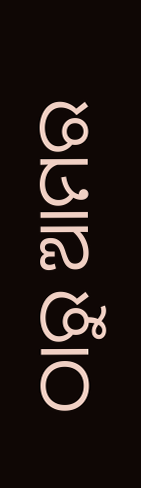ଠାରୁ ଆମର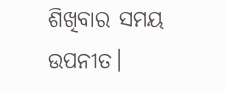ଶିଖିବାର ସମୟ ଉପନୀତ।